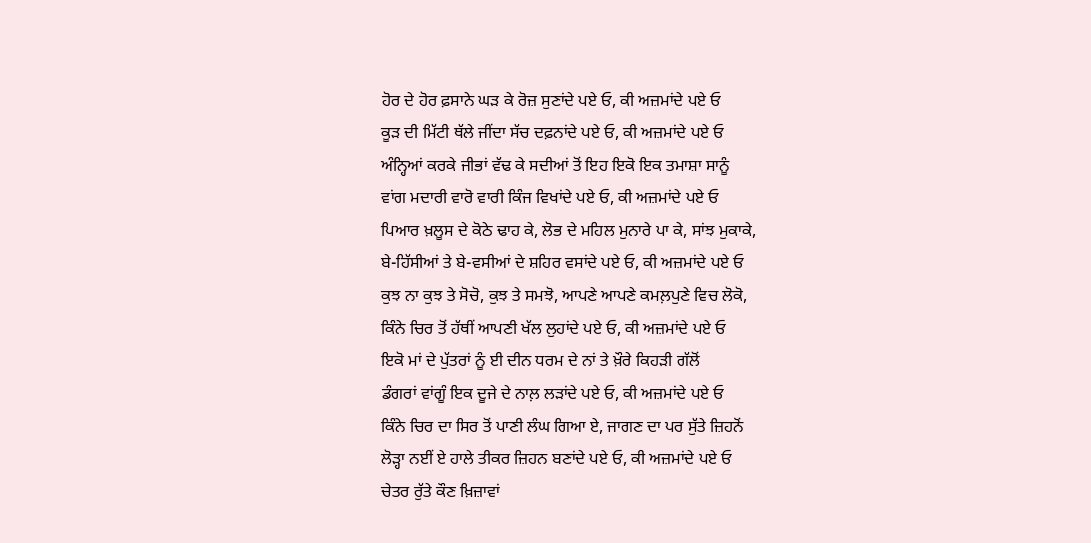ਹੋਰ ਦੇ ਹੋਰ ਫ਼ਸਾਨੇ ਘੜ ਕੇ ਰੋਜ਼ ਸੁਣਾਂਦੇ ਪਏ ਓ, ਕੀ ਅਜ਼ਮਾਂਦੇ ਪਏ ਓ
ਕੂੜ ਦੀ ਮਿੱਟੀ ਥੱਲੇ ਜੀਂਦਾ ਸੱਚ ਦਫ਼ਨਾਂਦੇ ਪਏ ਓ, ਕੀ ਅਜ਼ਮਾਂਦੇ ਪਏ ਓ
ਅੰਨ੍ਹਿਆਂ ਕਰਕੇ ਜੀਭਾਂ ਵੱਢ ਕੇ ਸਦੀਆਂ ਤੋਂ ਇਹ ਇਕੋ ਇਕ ਤਮਾਸ਼ਾ ਸਾਨੂੰ
ਵਾਂਗ ਮਦਾਰੀ ਵਾਰੋ ਵਾਰੀ ਕਿੰਜ ਵਿਖਾਂਦੇ ਪਏ ਓ, ਕੀ ਅਜ਼ਮਾਂਦੇ ਪਏ ਓ
ਪਿਆਰ ਖ਼ਲੂਸ ਦੇ ਕੋਠੇ ਢਾਹ ਕੇ, ਲੋਭ ਦੇ ਮਹਿਲ ਮੁਨਾਰੇ ਪਾ ਕੇ, ਸਾਂਝ ਮੁਕਾਕੇ,
ਬੇ-ਹਿੱਸੀਆਂ ਤੇ ਬੇ-ਵਸੀਆਂ ਦੇ ਸ਼ਹਿਰ ਵਸਾਂਦੇ ਪਏ ਓ, ਕੀ ਅਜ਼ਮਾਂਦੇ ਪਏ ਓ
ਕੁਝ ਨਾ ਕੁਝ ਤੇ ਸੋਚੋ, ਕੁਝ ਤੇ ਸਮਝੋ, ਆਪਣੇ ਆਪਣੇ ਕਮਲ਼ਪੁਣੇ ਵਿਚ ਲੋਕੋ,
ਕਿੰਨੇ ਚਿਰ ਤੋਂ ਹੱਥੀਂ ਆਪਣੀ ਖੱਲ ਲੁਹਾਂਦੇ ਪਏ ਓ, ਕੀ ਅਜ਼ਮਾਂਦੇ ਪਏ ਓ
ਇਕੋ ਮਾਂ ਦੇ ਪੁੱਤਰਾਂ ਨੂੰ ਈ ਦੀਨ ਧਰਮ ਦੇ ਨਾਂ ਤੇ ਖ਼ੌਰੇ ਕਿਹੜੀ ਗੱਲੋਂ
ਡੰਗਰਾਂ ਵਾਂਗੂੰ ਇਕ ਦੂਜੇ ਦੇ ਨਾਲ਼ ਲੜਾਂਦੇ ਪਏ ਓ, ਕੀ ਅਜ਼ਮਾਂਦੇ ਪਏ ਓ
ਕਿੰਨੇ ਚਿਰ ਦਾ ਸਿਰ ਤੋਂ ਪਾਣੀ ਲੰਘ ਗਿਆ ਏ, ਜਾਗਣ ਦਾ ਪਰ ਸੁੱਤੇ ਜ਼ਿਹਨੋਂ
ਲੋੜ੍ਹਾ ਨਈਂ ਏ ਹਾਲੇ ਤੀਕਰ ਜ਼ਿਹਨ ਬਣਾਂਦੇ ਪਏ ਓ, ਕੀ ਅਜ਼ਮਾਂਦੇ ਪਏ ਓ
ਚੇਤਰ ਰੁੱਤੇ ਕੌਣ ਖ਼ਿਜ਼ਾਵਾਂ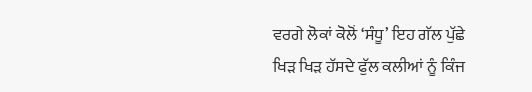ਵਰਗੇ ਲੋਕਾਂ ਕੋਲੋਂ ‘ਸੰਧੂ’ ਇਹ ਗੱਲ ਪੁੱਛੇ
ਖਿੜ ਖਿੜ ਹੱਸਦੇ ਫੁੱਲ ਕਲੀਆਂ ਨੂੰ ਕਿੰਜ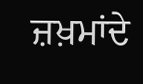ਜ਼ਖ਼ਮਾਂਦੇ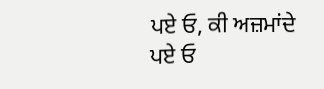ਪਏ ਓ, ਕੀ ਅਜ਼ਮਾਂਦੇ ਪਏ ਓ